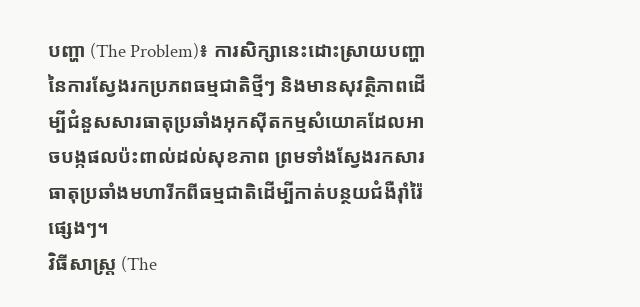បញ្ហា (The Problem)៖ ការសិក្សានេះដោះស្រាយបញ្ហានៃការស្វែងរកប្រភពធម្មជាតិថ្មីៗ និងមានសុវត្ថិភាពដើម្បីជំនួសសារធាតុប្រឆាំងអុកស៊ីតកម្មសំយោគដែលអាចបង្កផលប៉ះពាល់ដល់សុខភាព ព្រមទាំងស្វែងរកសារធាតុប្រឆាំងមហារីកពីធម្មជាតិដើម្បីកាត់បន្ថយជំងឺរ៉ាំរ៉ៃផ្សេងៗ។
វិធីសាស្ត្រ (The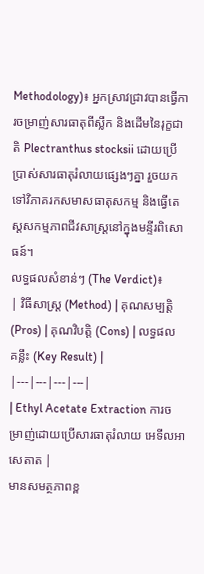Methodology)៖ អ្នកស្រាវជ្រាវបានធ្វើការចម្រាញ់សារធាតុពីស្លឹក និងដើមនៃរុក្ខជាតិ Plectranthus stocksii ដោយប្រើប្រាស់សារធាតុរំលាយផ្សេងៗគ្នា រួចយកទៅវិភាគរកសមាសធាតុសកម្ម និងធ្វើតេស្តសកម្មភាពជីវសាស្ត្រនៅក្នុងមន្ទីរពិសោធន៍។
លទ្ធផលសំខាន់ៗ (The Verdict)៖
| វិធីសាស្ត្រ (Method) | គុណសម្បត្តិ (Pros) | គុណវិបត្តិ (Cons) | លទ្ធផលគន្លឹះ (Key Result) |
|---|---|---|---|
| Ethyl Acetate Extraction ការចម្រាញ់ដោយប្រើសារធាតុរំលាយ អេទីលអាសេតាត |
មានសមត្ថភាពខ្ព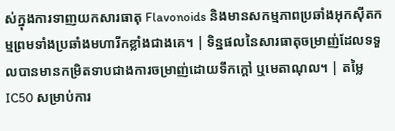ស់ក្នុងការទាញយកសារធាតុ Flavonoids និងមានសកម្មភាពប្រឆាំងអុកស៊ីតកម្មព្រមទាំងប្រឆាំងមហារីកខ្លាំងជាងគេ។ | ទិន្នផលនៃសារធាតុចម្រាញ់ដែលទទួលបានមានកម្រិតទាបជាងការចម្រាញ់ដោយទឹកក្តៅ ឬមេតាណុល។ | តម្លៃ IC50 សម្រាប់ការ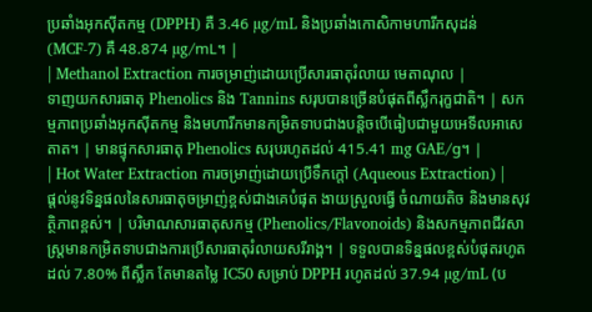ប្រឆាំងអុកស៊ីតកម្ម (DPPH) គឺ 3.46 µg/mL និងប្រឆាំងកោសិកាមហារីកសុដន់ (MCF-7) គឺ 48.874 µg/mL។ |
| Methanol Extraction ការចម្រាញ់ដោយប្រើសារធាតុរំលាយ មេតាណុល |
ទាញយកសារធាតុ Phenolics និង Tannins សរុបបានច្រើនបំផុតពីស្លឹករុក្ខជាតិ។ | សកម្មភាពប្រឆាំងអុកស៊ីតកម្ម និងមហារីកមានកម្រិតទាបជាងបន្តិចបើធៀបជាមួយអេទីលអាសេតាត។ | មានផ្ទុកសារធាតុ Phenolics សរុបរហូតដល់ 415.41 mg GAE/g។ |
| Hot Water Extraction ការចម្រាញ់ដោយប្រើទឹកក្តៅ (Aqueous Extraction) |
ផ្តល់នូវទិន្នផលនៃសារធាតុចម្រាញ់ខ្ពស់ជាងគេបំផុត ងាយស្រួលធ្វើ ចំណាយតិច និងមានសុវត្ថិភាពខ្ពស់។ | បរិមាណសារធាតុសកម្ម (Phenolics/Flavonoids) និងសកម្មភាពជីវសាស្ត្រមានកម្រិតទាបជាងការប្រើសារធាតុរំលាយសរីរាង្គ។ | ទទួលបានទិន្នផលខ្ពស់បំផុតរហូតដល់ 7.80% ពីស្លឹក តែមានតម្លៃ IC50 សម្រាប់ DPPH រហូតដល់ 37.94 µg/mL (ប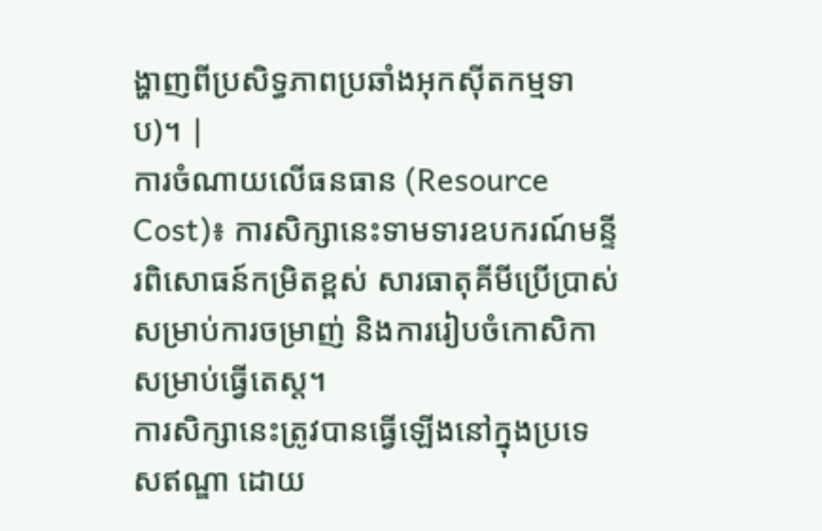ង្ហាញពីប្រសិទ្ធភាពប្រឆាំងអុកស៊ីតកម្មទាប)។ |
ការចំណាយលើធនធាន (Resource Cost)៖ ការសិក្សានេះទាមទារឧបករណ៍មន្ទីរពិសោធន៍កម្រិតខ្ពស់ សារធាតុគីមីប្រើប្រាស់សម្រាប់ការចម្រាញ់ និងការរៀបចំកោសិកាសម្រាប់ធ្វើតេស្ត។
ការសិក្សានេះត្រូវបានធ្វើឡើងនៅក្នុងប្រទេសឥណ្ឌា ដោយ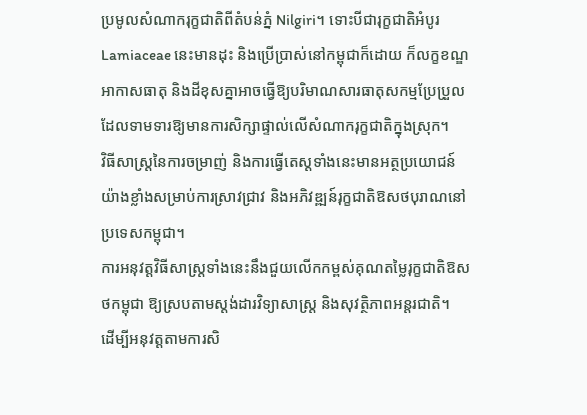ប្រមូលសំណាករុក្ខជាតិពីតំបន់ភ្នំ Nilgiri។ ទោះបីជារុក្ខជាតិអំបូរ Lamiaceae នេះមានដុះ និងប្រើប្រាស់នៅកម្ពុជាក៏ដោយ ក៏លក្ខខណ្ឌអាកាសធាតុ និងដីខុសគ្នាអាចធ្វើឱ្យបរិមាណសារធាតុសកម្មប្រែប្រួល ដែលទាមទារឱ្យមានការសិក្សាផ្ទាល់លើសំណាករុក្ខជាតិក្នុងស្រុក។
វិធីសាស្ត្រនៃការចម្រាញ់ និងការធ្វើតេស្តទាំងនេះមានអត្ថប្រយោជន៍យ៉ាងខ្លាំងសម្រាប់ការស្រាវជ្រាវ និងអភិវឌ្ឍន៍រុក្ខជាតិឱសថបុរាណនៅប្រទេសកម្ពុជា។
ការអនុវត្តវិធីសាស្ត្រទាំងនេះនឹងជួយលើកកម្ពស់គុណតម្លៃរុក្ខជាតិឱសថកម្ពុជា ឱ្យស្របតាមស្តង់ដារវិទ្យាសាស្ត្រ និងសុវត្ថិភាពអន្តរជាតិ។
ដើម្បីអនុវត្តតាមការសិ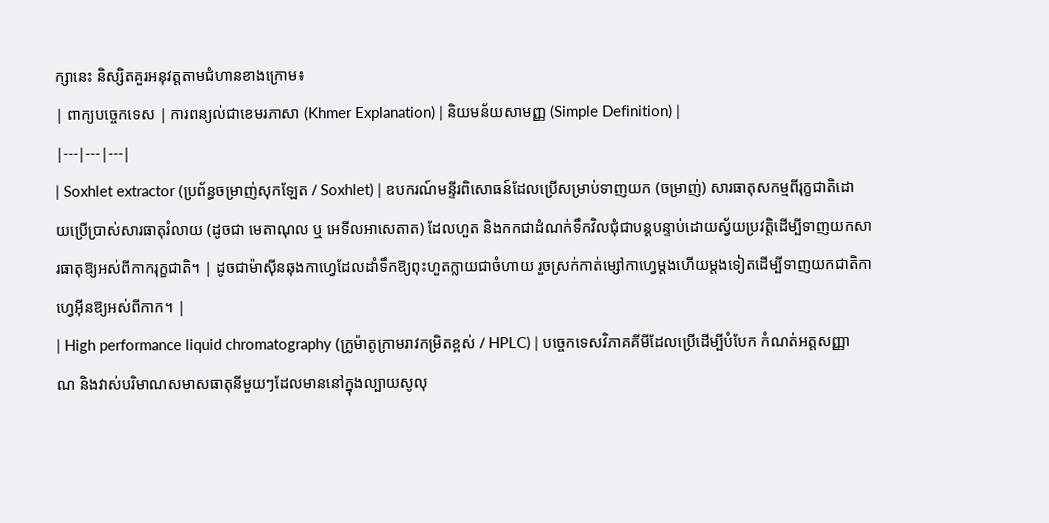ក្សានេះ និស្សិតគួរអនុវត្តតាមជំហានខាងក្រោម៖
| ពាក្យបច្ចេកទេស | ការពន្យល់ជាខេមរភាសា (Khmer Explanation) | និយមន័យសាមញ្ញ (Simple Definition) |
|---|---|---|
| Soxhlet extractor (ប្រព័ន្ធចម្រាញ់សុកឡែត / Soxhlet) | ឧបករណ៍មន្ទីរពិសោធន៍ដែលប្រើសម្រាប់ទាញយក (ចម្រាញ់) សារធាតុសកម្មពីរុក្ខជាតិដោយប្រើប្រាស់សារធាតុរំលាយ (ដូចជា មេតាណុល ឬ អេទីលអាសេតាត) ដែលហួត និងកកជាដំណក់ទឹកវិលជុំជាបន្តបន្ទាប់ដោយស្វ័យប្រវត្តិដើម្បីទាញយកសារធាតុឱ្យអស់ពីកាករុក្ខជាតិ។ | ដូចជាម៉ាស៊ីនឆុងកាហ្វេដែលដាំទឹកឱ្យពុះហួតក្លាយជាចំហាយ រួចស្រក់កាត់ម្សៅកាហ្វេម្តងហើយម្តងទៀតដើម្បីទាញយកជាតិកាហ្វេអ៊ីនឱ្យអស់ពីកាក។ |
| High performance liquid chromatography (ក្រូម៉ាតូក្រាមរាវកម្រិតខ្ពស់ / HPLC) | បច្ចេកទេសវិភាគគីមីដែលប្រើដើម្បីបំបែក កំណត់អត្តសញ្ញាណ និងវាស់បរិមាណសមាសធាតុនីមួយៗដែលមាននៅក្នុងល្បាយសូលុ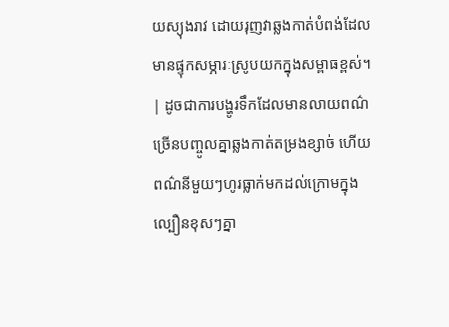យស្យុងរាវ ដោយរុញវាឆ្លងកាត់បំពង់ដែលមានផ្ទុកសម្ភារៈស្រូបយកក្នុងសម្ពាធខ្ពស់។ | ដូចជាការបង្ហូរទឹកដែលមានលាយពណ៌ច្រើនបញ្ចូលគ្នាឆ្លងកាត់តម្រងខ្សាច់ ហើយពណ៌នីមួយៗហូរធ្លាក់មកដល់ក្រោមក្នុងល្បឿនខុសៗគ្នា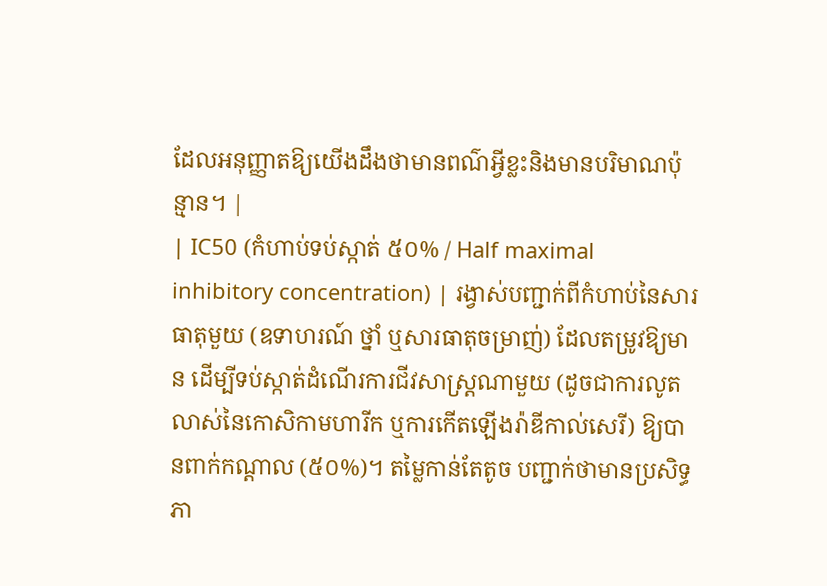ដែលអនុញ្ញាតឱ្យយើងដឹងថាមានពណ៌អ្វីខ្លះនិងមានបរិមាណប៉ុន្មាន។ |
| IC50 (កំហាប់ទប់ស្កាត់ ៥០% / Half maximal inhibitory concentration) | រង្វាស់បញ្ជាក់ពីកំហាប់នៃសារធាតុមួយ (ឧទាហរណ៍ ថ្នាំ ឬសារធាតុចម្រាញ់) ដែលតម្រូវឱ្យមាន ដើម្បីទប់ស្កាត់ដំណើរការជីវសាស្ត្រណាមួយ (ដូចជាការលូតលាស់នៃកោសិកាមហារីក ឬការកើតឡើងរ៉ាឌីកាល់សេរី) ឱ្យបានពាក់កណ្តាល (៥០%)។ តម្លៃកាន់តែតូច បញ្ជាក់ថាមានប្រសិទ្ធភា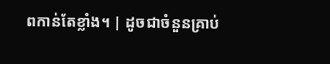ពកាន់តែខ្លាំង។ | ដូចជាចំនួនគ្រាប់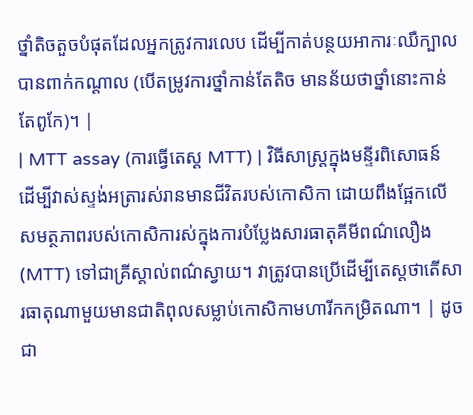ថ្នាំតិចតួចបំផុតដែលអ្នកត្រូវការលេប ដើម្បីកាត់បន្ថយអាការៈឈឺក្បាលបានពាក់កណ្តាល (បើតម្រូវការថ្នាំកាន់តែតិច មានន័យថាថ្នាំនោះកាន់តែពូកែ)។ |
| MTT assay (ការធ្វើតេស្ត MTT) | វិធីសាស្ត្រក្នុងមន្ទីរពិសោធន៍ដើម្បីវាស់ស្ទង់អត្រារស់រានមានជីវិតរបស់កោសិកា ដោយពឹងផ្អែកលើសមត្ថភាពរបស់កោសិការស់ក្នុងការបំប្លែងសារធាតុគីមីពណ៌លឿង (MTT) ទៅជាគ្រីស្តាល់ពណ៌ស្វាយ។ វាត្រូវបានប្រើដើម្បីតេស្តថាតើសារធាតុណាមួយមានជាតិពុលសម្លាប់កោសិកាមហារីកកម្រិតណា។ | ដូចជា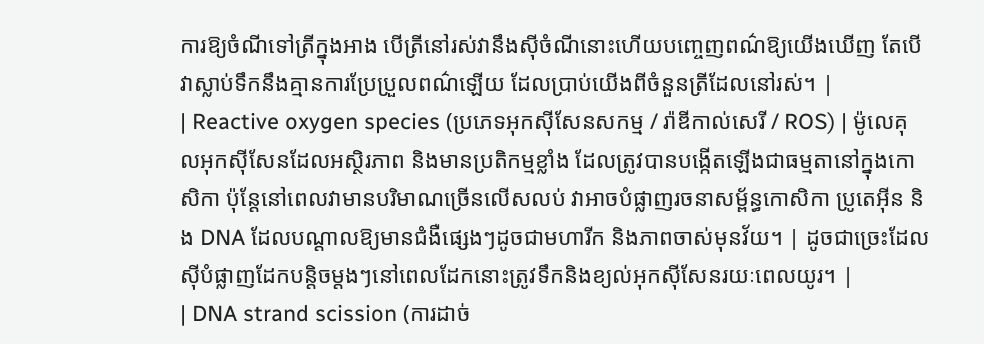ការឱ្យចំណីទៅត្រីក្នុងអាង បើត្រីនៅរស់វានឹងស៊ីចំណីនោះហើយបញ្ចេញពណ៌ឱ្យយើងឃើញ តែបើវាស្លាប់ទឹកនឹងគ្មានការប្រែប្រួលពណ៌ឡើយ ដែលប្រាប់យើងពីចំនួនត្រីដែលនៅរស់។ |
| Reactive oxygen species (ប្រភេទអុកស៊ីសែនសកម្ម / រ៉ាឌីកាល់សេរី / ROS) | ម៉ូលេគុលអុកស៊ីសែនដែលអស្ថិរភាព និងមានប្រតិកម្មខ្លាំង ដែលត្រូវបានបង្កើតឡើងជាធម្មតានៅក្នុងកោសិកា ប៉ុន្តែនៅពេលវាមានបរិមាណច្រើនលើសលប់ វាអាចបំផ្លាញរចនាសម្ព័ន្ធកោសិកា ប្រូតេអ៊ីន និង DNA ដែលបណ្តាលឱ្យមានជំងឺផ្សេងៗដូចជាមហារីក និងភាពចាស់មុនវ័យ។ | ដូចជាច្រេះដែលស៊ីបំផ្លាញដែកបន្តិចម្តងៗនៅពេលដែកនោះត្រូវទឹកនិងខ្យល់អុកស៊ីសែនរយៈពេលយូរ។ |
| DNA strand scission (ការដាច់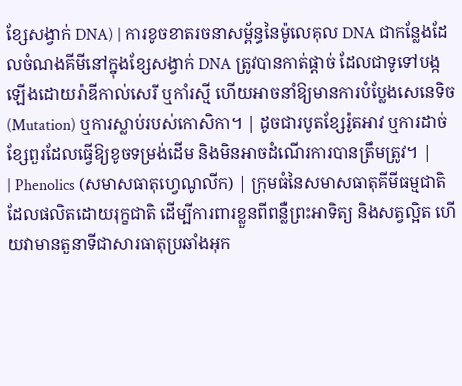ខ្សែសង្វាក់ DNA) | ការខូចខាតរចនាសម្ព័ន្ធនៃម៉ូលេគុល DNA ជាកន្លែងដែលចំណងគីមីនៅក្នុងខ្សែសង្វាក់ DNA ត្រូវបានកាត់ផ្តាច់ ដែលជាទូទៅបង្កឡើងដោយរ៉ាឌីកាល់សេរី ឬកាំរស្មី ហើយអាចនាំឱ្យមានការបំប្លែងសេនេទិច (Mutation) ឬការស្លាប់របស់កោសិកា។ | ដូចជារបូតខ្សែរ៉ូតអាវ ឬការដាច់ខ្សែពួរដែលធ្វើឱ្យខូចទម្រង់ដើម និងមិនអាចដំណើរការបានត្រឹមត្រូវ។ |
| Phenolics (សមាសធាតុហ្វេណូលីក) | ក្រុមធំនៃសមាសធាតុគីមីធម្មជាតិដែលផលិតដោយរុក្ខជាតិ ដើម្បីការពារខ្លួនពីពន្លឺព្រះអាទិត្យ និងសត្វល្អិត ហើយវាមានតួនាទីជាសារធាតុប្រឆាំងអុក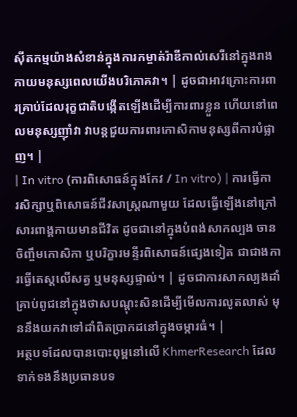ស៊ីតកម្មយ៉ាងសំខាន់ក្នុងការកម្ចាត់រ៉ាឌីកាល់សេរីនៅក្នុងរាងកាយមនុស្សពេលយើងបរិភោគវា។ | ដូចជាអាវក្រោះការពារគ្រាប់ដែលរុក្ខជាតិបង្កើតឡើងដើម្បីការពារខ្លួន ហើយនៅពេលមនុស្សញ៉ាំវា វាបន្តជួយការពារកោសិកាមនុស្សពីការបំផ្លាញ។ |
| In vitro (ការពិសោធន៍ក្នុងកែវ / In vitro) | ការធ្វើការសិក្សាឬពិសោធន៍ជីវសាស្ត្រណាមួយ ដែលធ្វើឡើងនៅក្រៅសារពាង្គកាយមានជីវិត ដូចជានៅក្នុងបំពង់សាកល្បង ចានចិញ្ចឹមកោសិកា ឬបរិក្ខារមន្ទីរពិសោធន៍ផ្សេងទៀត ជាជាងការធ្វើតេស្តលើសត្វ ឬមនុស្សផ្ទាល់។ | ដូចជាការសាកល្បងដាំគ្រាប់ពូជនៅក្នុងថាសបណ្តុះសិនដើម្បីមើលការលូតលាស់ មុននឹងយកវាទៅដាំពិតប្រាកដនៅក្នុងចម្ការធំ។ |
អត្ថបទដែលបានបោះពុម្ពនៅលើ KhmerResearch ដែលទាក់ទងនឹងប្រធានបទ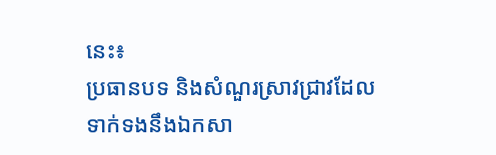នេះ៖
ប្រធានបទ និងសំណួរស្រាវជ្រាវដែលទាក់ទងនឹងឯកសា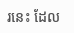រនេះ ដែល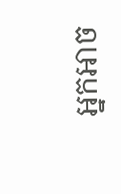អ្នកអាច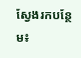ស្វែងរកបន្ថែម៖